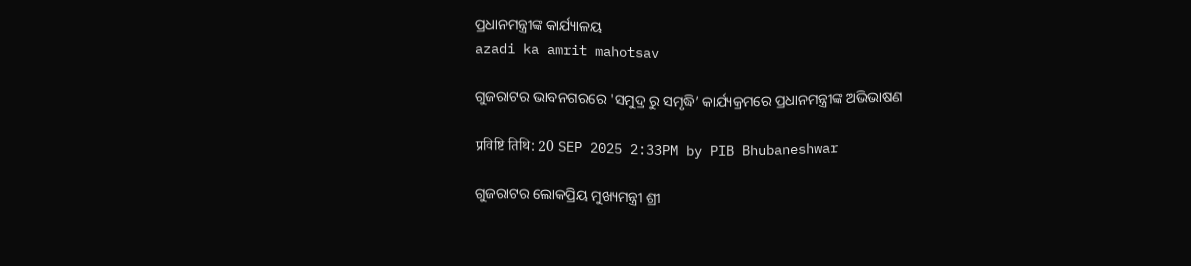ପ୍ରଧାନମନ୍ତ୍ରୀଙ୍କ କାର୍ଯ୍ୟାଳୟ
azadi ka amrit mahotsav

ଗୁଜରାଟର ଭାବନଗରରେ 'ସମୁଦ୍ର ରୁ ସମୃଦ୍ଧି’ କାର୍ଯ୍ୟକ୍ରମରେ ପ୍ରଧାନମନ୍ତ୍ରୀଙ୍କ ଅଭିଭାଷଣ

प्रविष्टि तिथि: 20 SEP 2025 2:33PM by PIB Bhubaneshwar

ଗୁଜରାଟର ଲୋକପ୍ରିୟ ମୁଖ୍ୟମନ୍ତ୍ରୀ ଶ୍ରୀ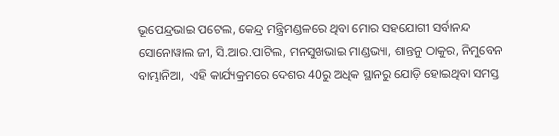ଭୂପେନ୍ଦ୍ରଭାଇ ପଟେଲ, କେନ୍ଦ୍ର ମନ୍ତ୍ରିମଣ୍ଡଳରେ ଥିବା ମୋର ସହଯୋଗୀ ସର୍ବାନନ୍ଦ ସୋନୋୱାଲ ଜୀ, ସି.ଆର.ପାଟିଲ, ମନସୁଖଭାଇ ମାଣ୍ଡଭ୍ୟା, ଶାନ୍ତନୁ ଠାକୁର, ନିମୁବେନ ବାମ୍ଭାନିଆ,  ଏହି କାର୍ଯ୍ୟକ୍ରମରେ ଦେଶର 40ରୁ ଅଧିକ ସ୍ଥାନରୁ ଯୋଡ଼ି ହୋଇଥିବା ସମସ୍ତ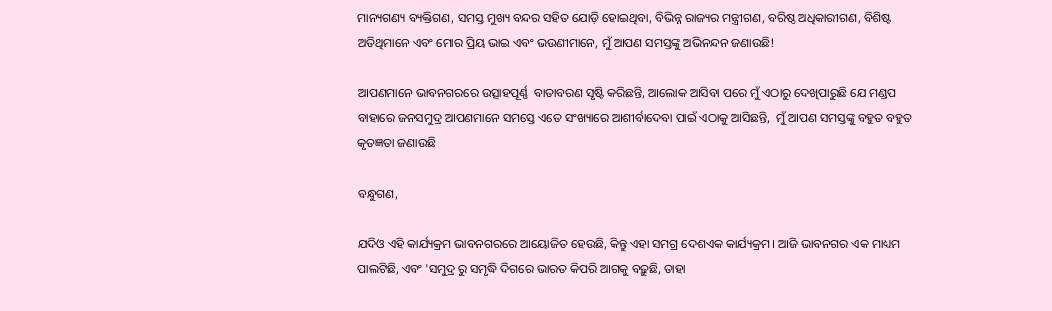ମାନ୍ୟଗଣ୍ୟ ବ୍ୟକ୍ତିଗଣ, ସମସ୍ତ ମୁଖ୍ୟ ବନ୍ଦର ସହିତ ଯୋଡ଼ି ହୋଇଥିବା, ବିଭିନ୍ନ ରାଜ୍ୟର ମନ୍ତ୍ରୀଗଣ, ବରିଷ୍ଠ ଅଧିକାରୀଗଣ, ବିଶିଷ୍ଟ ଅତିଥିମାନେ ଏବଂ ମୋର ପ୍ରିୟ ଭାଇ ଏବଂ ଭଉଣୀମାନେ, ମୁଁ ଆପଣ ସମସ୍ତଙ୍କୁ ଅଭିନନ୍ଦନ ଜଣାଉଛି!

ଆପଣମାନେ ଭାବନଗରରେ ଉତ୍ସାହପୂର୍ଣ୍ଣ  ବାତାବରଣ ସୃଷ୍ଟି କରିଛନ୍ତି, ଆଲୋକ ଆସିବା ପରେ ମୁଁ ଏଠାରୁ ଦେଖିପାରୁଛି ଯେ ମଣ୍ଡପ ବାହାରେ ଜନସମୁଦ୍ର ଆପଣମାନେ ସମସ୍ତେ ଏତେ ସଂଖ୍ୟାରେ ଆଶୀର୍ବାଦେବା ପାଇଁ ଏଠାକୁ ଆସିଛନ୍ତି,  ମୁଁ ଆପଣ ସମସ୍ତଙ୍କୁ ବହୁତ ବହୁତ  କୃତଜ୍ଞତା ଜଣାଉଛି

ବନ୍ଧୁଗଣ,

ଯଦିଓ ଏହି କାର୍ଯ୍ୟକ୍ରମ ଭାବନଗରରେ ଆୟୋଜିତ ହେଉଛି, କିନ୍ତୁ ଏହା ସମଗ୍ର ଦେଶଏକ କାର୍ଯ୍ୟକ୍ରମ। ଆଜି ଭାବନଗର ଏକ ମାଧ୍ୟମ ପାଲଟିଛି, ଏବଂ 'ସମୁଦ୍ର ରୁ ସମୃଦ୍ଧି ଦିଗରେ ଭାରତ କିପରି ଆଗକୁ ବଢ଼ୁଛି, ତାହା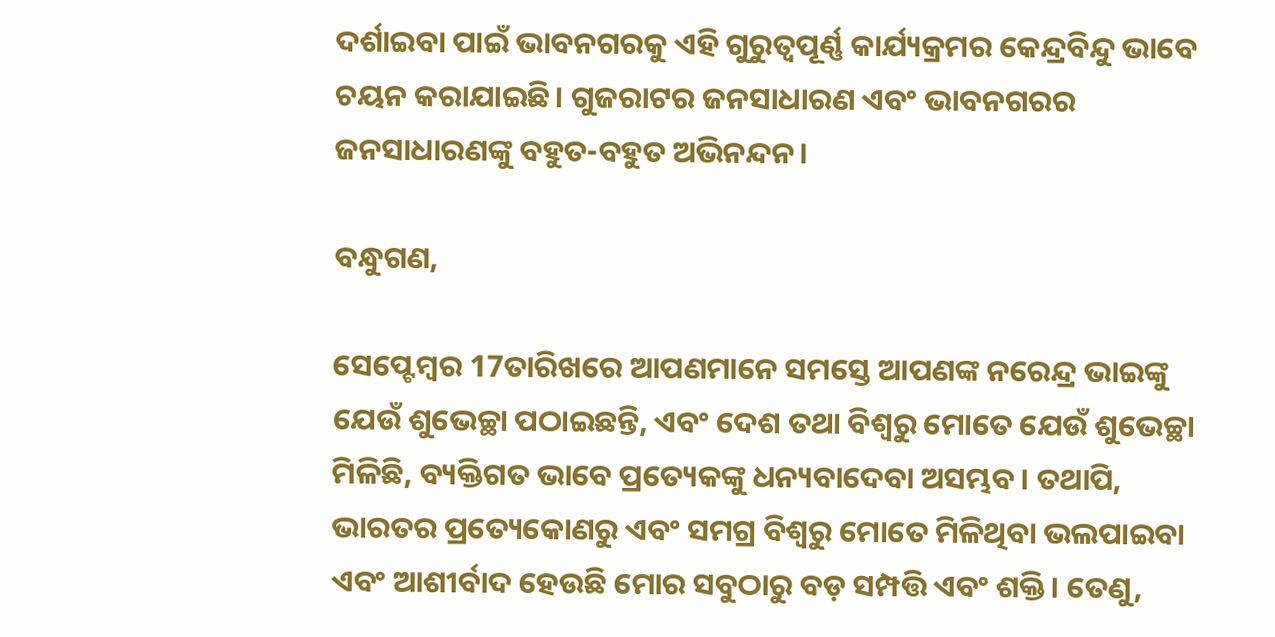ଦର୍ଶାଇବା ପାଇଁ ଭାବନଗରକୁ ଏହି ଗୁରୁତ୍ୱପୂର୍ଣ୍ଣ କାର୍ଯ୍ୟକ୍ରମର କେନ୍ଦ୍ରବିନ୍ଦୁ ଭାବେ ଚୟନ କରାଯାଇଛି। ଗୁଜରାଟର ଜନସାଧାରଣ ଏବଂ ଭାବନଗରର ଜନସାଧାରଣଙ୍କୁ ବହୁତ-ବହୁତ ଅଭିନନ୍ଦନ।

ବନ୍ଧୁଗଣ,

ସେପ୍ଟେମ୍ବର 17ତାରିଖରେ ଆପଣମାନେ ସମସ୍ତେ ଆପଣଙ୍କ ନରେନ୍ଦ୍ର ଭାଇଙ୍କୁ ଯେଉଁ ଶୁଭେଚ୍ଛା ପଠାଇଛନ୍ତି, ଏବଂ ଦେଶ ତଥା ବିଶ୍ୱରୁ ମୋତେ ଯେଉଁ ଶୁଭେଚ୍ଛା ମିଳିଛି, ବ୍ୟକ୍ତିଗତ ଭାବେ ପ୍ରତ୍ୟେକଙ୍କୁ ଧନ୍ୟବାଦେବା ଅସମ୍ଭବ। ତଥାପି, ଭାରତର ପ୍ରତ୍ୟେକୋଣରୁ ଏବଂ ସମଗ୍ର ବିଶ୍ୱରୁ ମୋତେ ମିଳିଥିବା ଭଲପାଇବା ଏବଂ ଆଶୀର୍ବାଦ ହେଉଛି ମୋର ସବୁଠାରୁ ବଡ଼ ସମ୍ପତ୍ତି ଏବଂ ଶକ୍ତି। ତେଣୁ,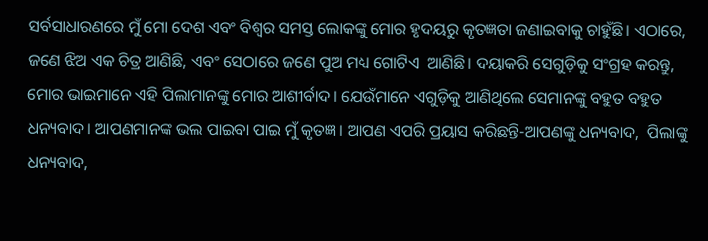ସର୍ବସାଧାରଣରେ ମୁଁ ମୋ ଦେଶ ଏବଂ ବିଶ୍ୱର ସମସ୍ତ ଲୋକଙ୍କୁ ମୋର ହୃଦୟରୁ କୃତଜ୍ଞତା ଜଣାଇବାକୁ ଚାହୁଁଛି। ଏଠାରେ, ଜଣେ ଝିଅ ଏକ ଚିତ୍ର ଆଣିଛି, ଏବଂ ସେଠାରେ ଜଣେ ପୁଅ ମଧ୍ୟ ଗୋଟିଏ  ଆଣିଛି। ଦୟାକରି ସେଗୁଡ଼ିକୁ ସଂଗ୍ରହ କରନ୍ତୁ, ମୋର ଭାଇମାନେ ଏହି ପିଲାମାନଙ୍କୁ ମୋର ଆଶୀର୍ବାଦ। ଯେଉଁମାନେ ଏଗୁଡ଼ିକୁ ଆଣିଥିଲେ ସେମାନଙ୍କୁ ବହୁତ ବହୁତ ଧନ୍ୟବାଦ। ଆପଣମାନଙ୍କ ଭଲ ପାଇବା ପାଇ ମୁଁ କୃତଜ୍ଞ। ଆପଣ ଏପରି ପ୍ରୟାସ କରିଛନ୍ତି-ଆପଣଙ୍କୁ ଧନ୍ୟବାଦ,  ପିଲାଙ୍କୁ ଧନ୍ୟବାଦ,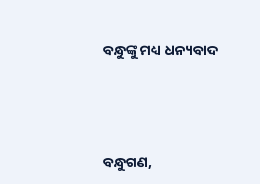ବନ୍ଧୁଙ୍କୁ ମଧ୍ୟ ଧନ୍ୟବାଦ





ବନ୍ଧୁଗଣ,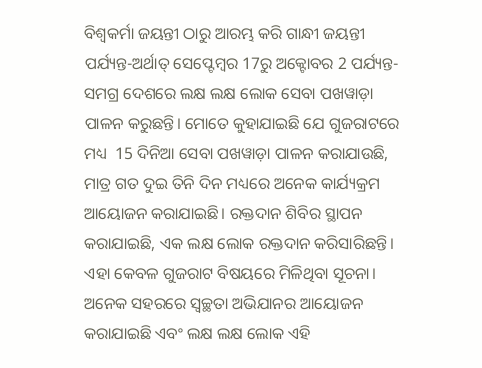ବିଶ୍ୱକର୍ମା ଜୟନ୍ତୀ ଠାରୁ ଆରମ୍ଭ କରି ଗାନ୍ଧୀ ଜୟନ୍ତୀ ପର୍ଯ୍ୟନ୍ତ-ଅର୍ଥାତ୍ ସେପ୍ଟେମ୍ବର 17ରୁ ଅକ୍ଟୋବର 2 ପର୍ଯ୍ୟନ୍ତ-ସମଗ୍ର ଦେଶରେ ଲକ୍ଷ ଲକ୍ଷ ଲୋକ ସେବା ପଖୱାଡ଼ା ପାଳନ କରୁଛନ୍ତି। ମୋତେ କୁହାଯାଇଛି ଯେ ଗୁଜରାଟରେ ମଧ୍ୟ  15 ଦିନିଆ ସେବା ପଖୱାଡ଼ା ପାଳନ କରାଯାଉଛି, ମାତ୍ର ଗତ ଦୁଇ ତିନି ଦିନ ମଧ୍ୟରେ ଅନେକ କାର୍ଯ୍ୟକ୍ରମ ଆୟୋଜନ କରାଯାଇଛି। ରକ୍ତଦାନ ଶିବିର ସ୍ଥାପନ କରାଯାଇଛି, ଏକ ଲକ୍ଷ ଲୋକ ରକ୍ତଦାନ କରିସାରିଛନ୍ତି। ଏହା କେବଳ ଗୁଜରାଟ ବିଷୟରେ ମିଳିଥିବା ସୂଚନା। ଅନେକ ସହରରେ ସ୍ୱଚ୍ଛତା ଅଭିଯାନର ଆୟୋଜନ କରାଯାଇଛି ଏବଂ ଲକ୍ଷ ଲକ୍ଷ ଲୋକ ଏହି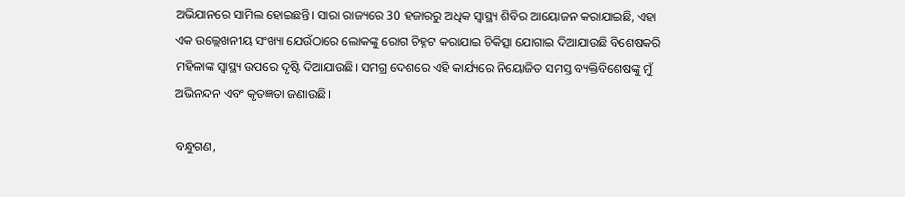ଅଭିଯାନରେ ସାମିଲ ହୋଇଛନ୍ତି। ସାରା ରାଜ୍ୟରେ 30 ହଜାରରୁ ଅଧିକ ସ୍ୱାସ୍ଥ୍ୟ ଶିବିର ଆୟୋଜନ କରାଯାଇଛି, ଏହା ଏକ ଉଲ୍ଲେଖନୀୟ ସଂଖ୍ୟା ଯେଉଁଠାରେ ଲୋକଙ୍କୁ ରୋଗ ଚିହ୍ନଟ କରାଯାଇ ଚିକିତ୍ସା ଯୋଗାଇ ଦିଆଯାଉଛି ବିଶେଷକରି ମହିଳାଙ୍କ ସ୍ୱାସ୍ଥ୍ୟ ଉପରେ ଦୃଷ୍ଟି ଦିଆଯାଉଛି। ସମଗ୍ର ଦେଶରେ ଏହି କାର୍ଯ୍ୟରେ ନିୟୋଜିତ ସମସ୍ତ ବ୍ୟକ୍ତିବିଶେଷଙ୍କୁ ମୁଁ ଅଭିନନ୍ଦନ ଏବଂ କୃତଜ୍ଞତା ଜଣାଉଛି।

ବନ୍ଧୁଗଣ,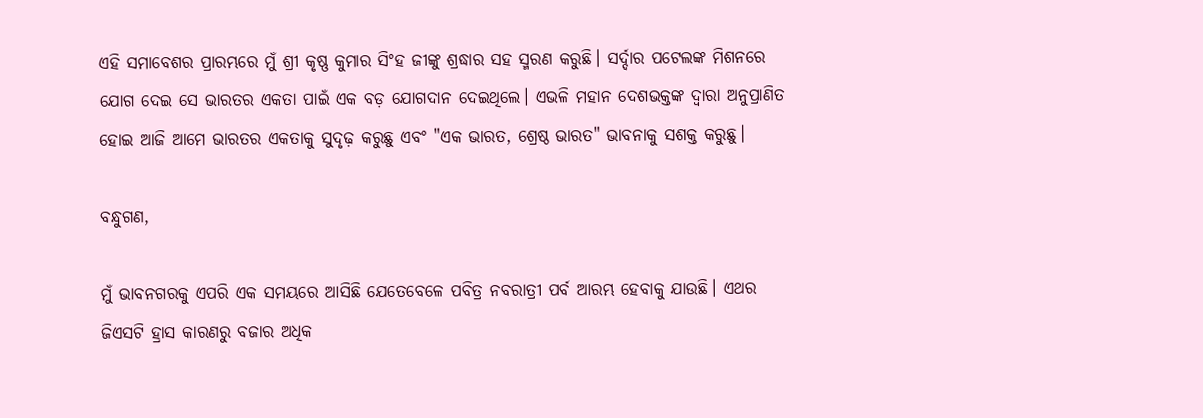ଏହି ସମାବେଶର ପ୍ରାରମ୍ଭରେ ମୁଁ ଶ୍ରୀ କୃଷ୍ଣ କୁମାର ସିଂହ ଜୀଙ୍କୁ ଶ୍ରଦ୍ଧାର ସହ ସ୍ମରଣ କରୁଛି। ସର୍ଦ୍ଦାର ପଟେଲଙ୍କ ମିଶନରେ ଯୋଗ ଦେଇ ସେ ଭାରତର ଏକତା ପାଇଁ ଏକ ବଡ଼ ଯୋଗଦାନ ଦେଇଥିଲେ। ଏଭଳି ମହାନ ଦେଶଭକ୍ତଙ୍କ ଦ୍ୱାରା ଅନୁପ୍ରାଣିତ ହୋଇ ଆଜି ଆମେ ଭାରତର ଏକତାକୁ ସୁଦୃଢ଼ କରୁଛୁ ଏବଂ "ଏକ ଭାରତ, ଶ୍ରେଷ୍ଠ ଭାରତ" ଭାବନାକୁ ସଶକ୍ତ କରୁଛୁ।

ବନ୍ଧୁଗଣ,

ମୁଁ ଭାବନଗରକୁ ଏପରି ଏକ ସମୟରେ ଆସିଛି ଯେତେବେଳେ ପବିତ୍ର ନବରାତ୍ରୀ ପର୍ବ ଆରମ୍ଭ ହେବାକୁ ଯାଉଛି। ଏଥର ଜିଏସଟି ହ୍ରାସ କାରଣରୁ ବଜାର ଅଧିକ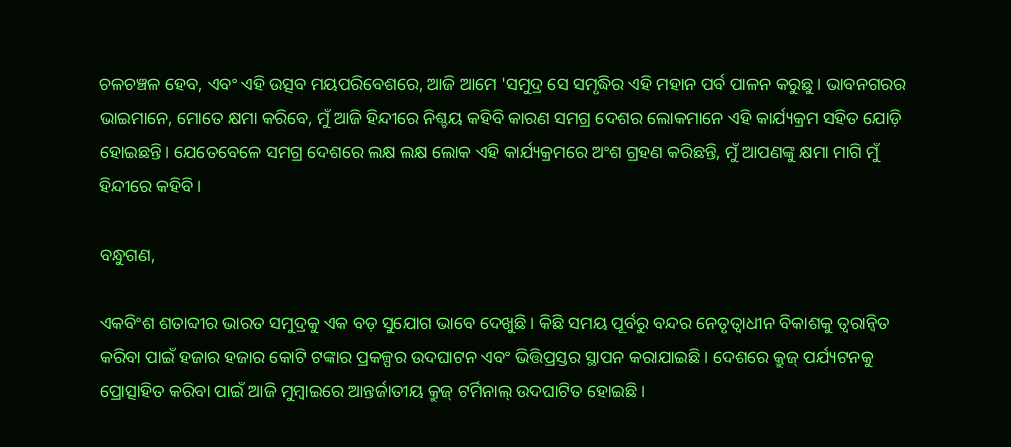ଚଳଚଞ୍ଚଳ ହେବ, ଏବଂ ଏହି ଉତ୍ସବ ମୟପରିବେଶରେ, ଆଜି ଆମେ 'ସମୁଦ୍ର ସେ ସମୃଦ୍ଧିର ଏହି ମହାନ ପର୍ବ ପାଳନ କରୁଛୁ। ଭାବନଗରର ଭାଇମାନେ, ମୋତେ କ୍ଷମା କରିବେ, ମୁଁ ଆଜି ହିନ୍ଦୀରେ ନିଶ୍ଚୟ କହିବି କାରଣ ସମଗ୍ର ଦେଶର ଲୋକମାନେ ଏହି କାର୍ଯ୍ୟକ୍ରମ ସହିତ ଯୋଡ଼ି ହୋଇଛନ୍ତି। ଯେତେବେଳେ ସମଗ୍ର ଦେଶରେ ଲକ୍ଷ ଲକ୍ଷ ଲୋକ ଏହି କାର୍ଯ୍ୟକ୍ରମରେ ଅଂଶ ଗ୍ରହଣ କରିଛନ୍ତି, ମୁଁ ଆପଣଙ୍କୁ କ୍ଷମା ମାଗି ମୁଁ ହିନ୍ଦୀରେ କହିବି।

ବନ୍ଧୁଗଣ,

ଏକବିଂଶ ଶତାବ୍ଦୀର ଭାରତ ସମୁଦ୍ରକୁ ଏକ ବଡ଼ ସୁଯୋଗ ଭାବେ ଦେଖୁଛି। କିଛି ସମୟ ପୂର୍ବରୁ ବନ୍ଦର ନେତୃତ୍ୱାଧୀନ ବିକାଶକୁ ତ୍ୱରାନ୍ୱିତ କରିବା ପାଇଁ ହଜାର ହଜାର କୋଟି ଟଙ୍କାର ପ୍ରକଳ୍ପର ଉଦଘାଟନ ଏବଂ ଭିତ୍ତିପ୍ରସ୍ତର ସ୍ଥାପନ କରାଯାଇଛି। ଦେଶରେ କ୍ରୁଜ୍ ପର୍ଯ୍ୟଟନକୁ ପ୍ରୋତ୍ସାହିତ କରିବା ପାଇଁ ଆଜି ମୁମ୍ବାଇରେ ଆନ୍ତର୍ଜାତୀୟ କ୍ରୁଜ୍ ଟର୍ମିନାଲ୍ ଉଦଘାଟିତ ହୋଇଛି।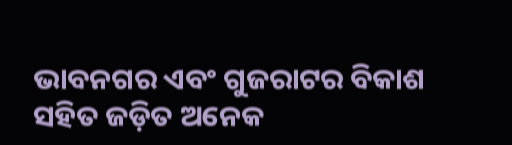ଭାବନଗର ଏବଂ ଗୁଜରାଟର ବିକାଶ ସହିତ ଜଡ଼ିତ ଅନେକ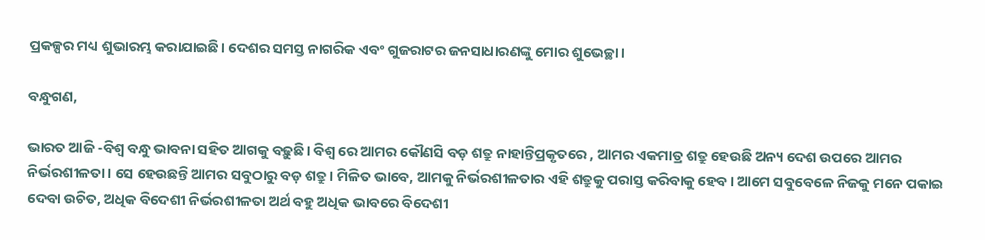ପ୍ରକଳ୍ପର ମଧ୍ୟ ଶୁଭାରମ୍ଭ କରାଯାଇଛି। ଦେଶର ସମସ୍ତ ନାଗରିକ ଏବଂ ଗୁଜରାଟର ଜନସାଧାରଣଙ୍କୁ ମୋର ଶୁଭେଚ୍ଛା।

ବନ୍ଧୁଗଣ,

ଭାରତ ଆଜି -ବିଶ୍ୱ ବନ୍ଧୁ ଭାବନା ସହିତ ଆଗକୁ ବଢ଼ୁଛି। ବିଶ୍ୱ ରେ ଆମର କୌଣସି ବଡ଼ ଶତ୍ରୁ ନାହାନ୍ତିପ୍ରକୃତରେ , ଆମର ଏକମାତ୍ର ଶତ୍ରୁ ହେଉଛି ଅନ୍ୟ ଦେଶ ଉପରେ ଆମର ନିର୍ଭରଶୀଳତା। ସେ ହେଉଛନ୍ତି ଆମର ସବୁଠାରୁ ବଡ଼ ଶତ୍ରୁ। ମିଳିତ ଭାବେ, ଆମକୁ ନିର୍ଭରଶୀଳତାର ଏହି ଶତ୍ରୁକୁ ପରାସ୍ତ କରିବାକୁ ହେବ। ଆମେ ସବୁବେଳେ ନିଜକୁ ମନେ ପକାଇ ଦେବା ଉଚିତ, ଅଧିକ ବିଦେଶୀ ନିର୍ଭରଶୀଳତା ଅର୍ଥ ବହୁ ଅଧିକ ଭାବରେ ବିଦେଶୀ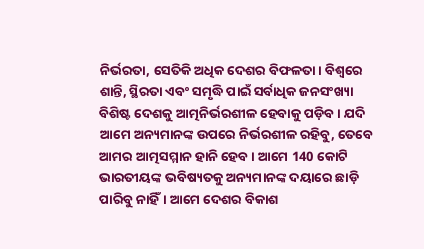ନିର୍ଭରତା, ସେତିକି ଅଧିକ ଦେଶର ବିଫଳତା। ବିଶ୍ୱରେ ଶାନ୍ତି, ସ୍ଥିରତା ଏବଂ ସମୃଦ୍ଧି ପାଇଁ ସର୍ବାଧିକ ଜନସଂଖ୍ୟା ବିଶିଷ୍ଟ ଦେଶକୁ ଆତ୍ମନିର୍ଭରଶୀଳ ହେବାକୁ ପଡ଼ିବ। ଯଦି ଆମେ ଅନ୍ୟମାନଙ୍କ ଉପରେ ନିର୍ଭରଶୀଳ ରହିବୁ, ତେବେ ଆମର ଆତ୍ମସମ୍ମାନ ହାନି ହେବ। ଆମେ 140 କୋଟି ଭାରତୀୟଙ୍କ ଭବିଷ୍ୟତକୁ ଅନ୍ୟମାନଙ୍କ ଦୟାରେ ଛାଡ଼ି ପାରିବୁ ନାହିଁ। ଆମେ ଦେଶର ବିକାଶ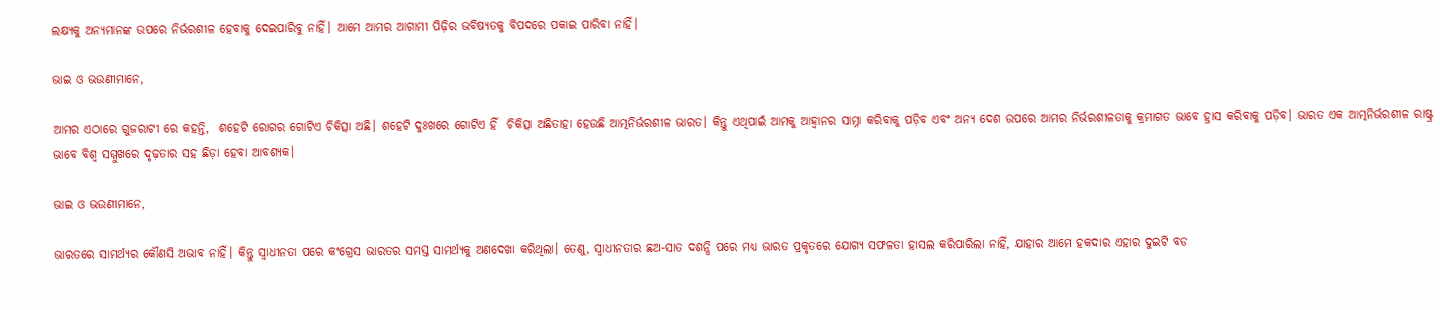ଲକ୍ଷ୍ୟକୁ ଅନ୍ୟମାନଙ୍କ ଉପରେ ନିର୍ଭରଶୀଳ ହେବାକୁ ଦେଇପାରିବୁ ନାହିଁ। ଆମେ ଆମର ଆଗାମୀ ପିଢ଼ିର ଭବିଷ୍ୟତକୁ ବିପଦରେ ପକାଇ ପାରିବା ନାହିଁ।

ଭାଇ ଓ ଭଉଣୀମାନେ,

ଆମର ଏଠାରେ ଗୁଜରାଟୀ ରେ କହନ୍ତି,  ଶହେଟି ରୋଗର ଗୋଟିଏ ଚିକିତ୍ସା ଅଛି। ଶହେଟି ଦୁଃଖରେ ଗୋଟିଏ ହିଁ  ଚିକିତ୍ସା ଅଛିତାହା ହେଉଛି ଆତ୍ମନିର୍ଭରଶୀଳ ଭାରତ। କିନ୍ତୁ ଏଥିପାଇଁ ଆମକୁ ଆହ୍ୱାନର ସାମ୍ନା କରିବାକୁ ପଡ଼ିବ ଏବଂ ଅନ୍ୟ ଦେଶ ଉପରେ ଆମର ନିର୍ଭରଶୀଳତାକୁ କ୍ରମାଗତ ଭାବେ ହ୍ରାସ କରିବାକୁ ପଡ଼ିବ। ଭାରତ ଏକ ଆତ୍ମନିର୍ଭରଶୀଳ ରାଷ୍ଟ୍ର ଭାବେ ବିଶ୍ୱ ସମ୍ମୁଖରେ ଦୃଢ଼ତାର ସହ ଛିଡ଼ା ହେବା ଆବଶ୍ୟକ।

ଭାଇ ଓ ଭଉଣୀମାନେ,

ଭାରତରେ ସାମର୍ଥ୍ୟର କୌଣସି ଅଭାବ ନାହିଁ। କିନ୍ତୁ ସ୍ୱାଧୀନତା ପରେ କଂଗ୍ରେସ ଭାରତର ସମସ୍ତ ସାମର୍ଥ୍ୟକୁ ଅଣଦେଖା କରିଥିଲା। ତେଣୁ, ସ୍ୱାଧୀନତାର ଛଅ-ସାତ ଦଶନ୍ଧି ପରେ ମଧ୍ୟ ଭାରତ ପ୍ରକୃତରେ ଯୋଗ୍ୟ ସଫଳତା ହାସଲ କରିପାରିଲା ନାହିଁ, ଯାହାର ଆମେ ହକଦାର ଏହାର ଦୁଇଟି ବଡ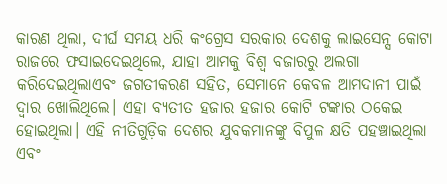କାରଣ ଥିଲା, ଦୀର୍ଘ ସମୟ ଧରି କଂଗ୍ରେସ ସରକାର ଦେଶକୁ ଲାଇସେନ୍ସ କୋଟା ରାଜରେ ଫସାଇଦେଇଥିଲେ, ଯାହା ଆମକୁ ବିଶ୍ୱ ବଜାରରୁ ଅଲଗା କରିଦେଇଥିଲାଏବଂ ଜଗତୀକରଣ ସହିତ, ସେମାନେ କେବଳ ଆମଦାନୀ ପାଇଁ ଦ୍ୱାର ଖୋଲିଥିଲେ। ଏହା ବ୍ୟତୀତ ହଜାର ହଜାର କୋଟି ଟଙ୍କାର ଠକେଇ ହୋଇଥିଲା। ଏହି ନୀତିଗୁଡ଼ିକ ଦେଶର ଯୁବକମାନଙ୍କୁ ବିପୁଳ କ୍ଷତି ପହଞ୍ଚାଇଥିଲା ଏବଂ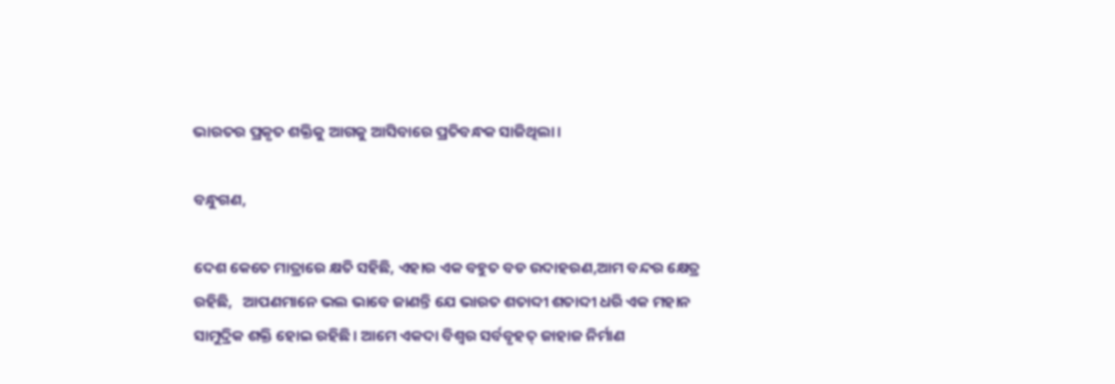ଭାରତର ପ୍ରକୃତ ଶକ୍ତିକୁ ଆଗକୁ ଆସିବାରେ ପ୍ରତିବନ୍ଧକ ସାଜିଥିଲା।

ବନ୍ଧୁଗଣ,

ଦେଶ କେତେ ମାତ୍ରାରେ କ୍ଷତି ସହିଛି, ଏହାର ଏକ ବହୁତ ବଡ ଉଦାହରଣ,ଆମ ବନ୍ଦର କ୍ଷେତ୍ର ରହିଛି,   ଆପଣମାନେ ଭଲ ଭାବେ ଜାଣନ୍ତି ଯେ ଭାରତ ଶତାବ୍ଦୀ ଶତାବ୍ଦୀ ଧରି ଏକ ମହାନ ସାମୁଦ୍ରିକ ଶକ୍ତି ହୋଇ ରହିଛି। ଆମେ ଏକଦା ବିଶ୍ୱର ସର୍ବବୃହତ୍ ଜାହାଜ ନିର୍ମାଣ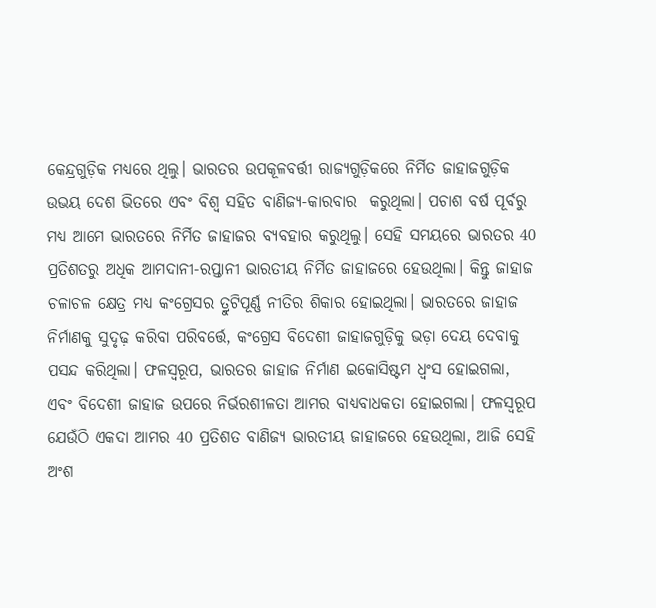କେନ୍ଦ୍ରଗୁଡ଼ିକ ମଧ୍ୟରେ ଥିଲୁ। ଭାରତର ଉପକୂଳବର୍ତ୍ତୀ ରାଜ୍ୟଗୁଡ଼ିକରେ ନିର୍ମିତ ଜାହାଜଗୁଡ଼ିକ ଉଭୟ ଦେଶ ଭିତରେ ଏବଂ ବିଶ୍ୱ ସହିତ ବାଣିଜ୍ୟ-କାରବାର  କରୁଥିଲା। ପଚାଶ ବର୍ଷ ପୂର୍ବରୁ ମଧ୍ୟ ଆମେ ଭାରତରେ ନିର୍ମିତ ଜାହାଜର ବ୍ୟବହାର କରୁଥିଲୁ। ସେହି ସମୟରେ ଭାରତର 40 ପ୍ରତିଶତରୁ ଅଧିକ ଆମଦାନୀ-ରପ୍ତାନୀ ଭାରତୀୟ ନିର୍ମିତ ଜାହାଜରେ ହେଉଥିଲା। କିନ୍ତୁ ଜାହାଜ ଚଳାଚଳ କ୍ଷେତ୍ର ମଧ୍ୟ କଂଗ୍ରେସର ତ୍ରୁଟିପୂର୍ଣ୍ଣ ନୀତିର ଶିକାର ହୋଇଥିଲା। ଭାରତରେ ଜାହାଜ ନିର୍ମାଣକୁ ସୁଦୃଢ଼ କରିବା ପରିବର୍ତ୍ତେ, କଂଗ୍ରେସ ବିଦେଶୀ ଜାହାଜଗୁଡ଼ିକୁ ଭଡ଼ା ଦେୟ ଦେବାକୁ ପସନ୍ଦ କରିଥିଲା। ଫଳସ୍ୱରୂପ, ଭାରତର ଜାହାଜ ନିର୍ମାଣ ଇକୋସିଷ୍ଟମ ଧ୍ୱଂସ ହୋଇଗଲା, ଏବଂ ବିଦେଶୀ ଜାହାଜ ଉପରେ ନିର୍ଭରଶୀଳତା ଆମର ବାଧ୍ୟବାଧକତା ହୋଇଗଲା। ଫଳସ୍ୱରୂପ ଯେଉଁଠି ଏକଦା ଆମର 40 ପ୍ରତିଶତ ବାଣିଜ୍ୟ ଭାରତୀୟ ଜାହାଜରେ ହେଉଥିଲା, ଆଜି ସେହି ଅଂଶ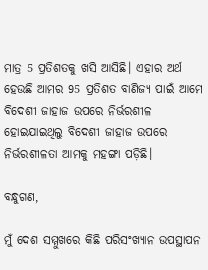ମାତ୍ର 5 ପ୍ରତିଶତକୁ ଖସି ଆସିଛି। ଏହାର ଅର୍ଥ ହେଉଛି ଆମର 95 ପ୍ରତିଶତ ବାଣିଜ୍ୟ ପାଇଁ ଆମେ ବିଦେଶୀ ଜାହାଜ ଉପରେ ନିର୍ଭରଶୀଳ ହୋଇଯାଇଥିଲୁ ବିଦେଶୀ ଜାହାଜ ଉପରେ ନିର୍ଭରଶୀଳତା ଆମକୁ ମହଙ୍ଗା ପଡ଼ିଛି।

ବନ୍ଧୁଗଣ,

ମୁଁ ଦେଶ ସମ୍ମୁଖରେ କିଛି ପରିସଂଖ୍ୟାନ ଉପସ୍ଥାପନ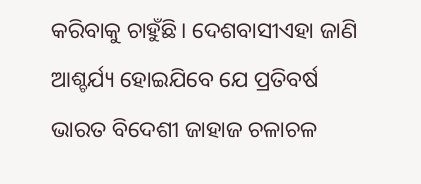କରିବାକୁ ଚାହୁଁଛି। ଦେଶବାସୀଏହା ଜାଣି ଆଶ୍ଚର୍ଯ୍ୟ ହୋଇଯିବେ ଯେ ପ୍ରତିବର୍ଷ ଭାରତ ବିଦେଶୀ ଜାହାଜ ଚଳାଚଳ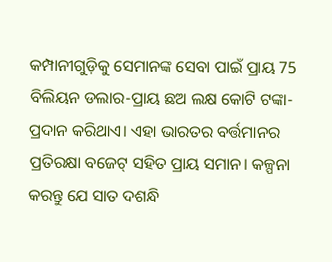କମ୍ପାନୀଗୁଡ଼ିକୁ ସେମାନଙ୍କ ସେବା ପାଇଁ ପ୍ରାୟ 75 ବିଲିୟନ ଡଲାର-ପ୍ରାୟ ଛଅ ଲକ୍ଷ କୋଟି ଟଙ୍କା-ପ୍ରଦାନ କରିଥାଏ। ଏହା ଭାରତର ବର୍ତ୍ତମାନର ପ୍ରତିରକ୍ଷା ବଜେଟ୍ ସହିତ ପ୍ରାୟ ସମାନ। କଳ୍ପନା କରନ୍ତୁ ଯେ ସାତ ଦଶନ୍ଧି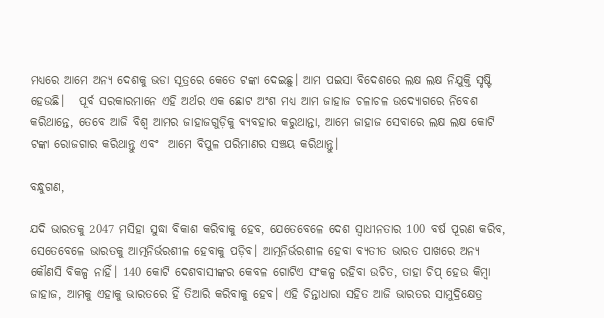ମଧ୍ୟରେ ଆମେ ଅନ୍ୟ ଦେଶକୁ ଭଡା ସୂତ୍ରରେ କେତେ ଟଙ୍କା ଦେଇଛୁ। ଆମ ପଇସା ବିଦେଶରେ ଲକ୍ଷ ଲକ୍ଷ ନିଯୁକ୍ତି ସୃଷ୍ଟି ହେଉଛି।   ପୂର୍ବ ସରକାରମାନେ ଏହି ଅର୍ଥର ଏକ ଛୋଟ ଅଂଶ ମଧ୍ୟ ଆମ ଜାହାଜ ଚଳାଚଳ ଉଦ୍ୟୋଗରେ ନିବେଶ କରିଥାନ୍ତେ, ତେବେ ଆଜି ବିଶ୍ୱ ଆମର ଜାହାଜଗୁଡ଼ିକୁ ବ୍ୟବହାର କରୁଥାନ୍ତା, ଆମେ ଜାହାଜ ସେବାରେ ଲକ୍ଷ ଲକ୍ଷ କୋଟି ଟଙ୍କା ରୋଜଗାର କରିଥାନ୍ତୁ ଏବଂ  ଆମେ ବିପୁଳ ପରିମାଣର ସଞ୍ଚୟ କରିଥାନ୍ତୁ।

ବନ୍ଧୁଗଣ,

ଯଦି ଭାରତକୁ 2047 ମସିହା ସୁଦ୍ଧା ବିକାଶ କରିବାକୁ ହେବ, ଯେତେବେଳେ ଦେଶ ସ୍ୱାଧୀନତାର 100 ବର୍ଷ ପୂରଣ କରିବ, ସେତେବେଳେ ଭାରତକୁ ଆତ୍ମନିର୍ଭରଶୀଳ ହେବାକୁ ପଡ଼ିବ। ଆତ୍ମନିର୍ଭରଶୀଳ ହେବା ବ୍ୟତୀତ ଭାରତ ପାଖରେ ଅନ୍ୟ କୌଣସି ବିକଳ୍ପ ନାହିଁ। 140 କୋଟି ଦେଶବାସୀଙ୍କର କେବଳ ଗୋଟିଏ ସଂକଳ୍ପ ରହିବା ଉଚିତ, ତାହା ଚିପ୍ ହେଉ କିମ୍ବା ଜାହାଜ, ଆମକୁ ଏହାକୁ ଭାରତରେ ହିଁ ତିଆରି କରିବାକୁ ହେବ। ଏହି ଚିନ୍ତାଧାରା ସହିତ ଆଜି ଭାରତର ସାମୁଦ୍ରିକ୍ଷେତ୍ର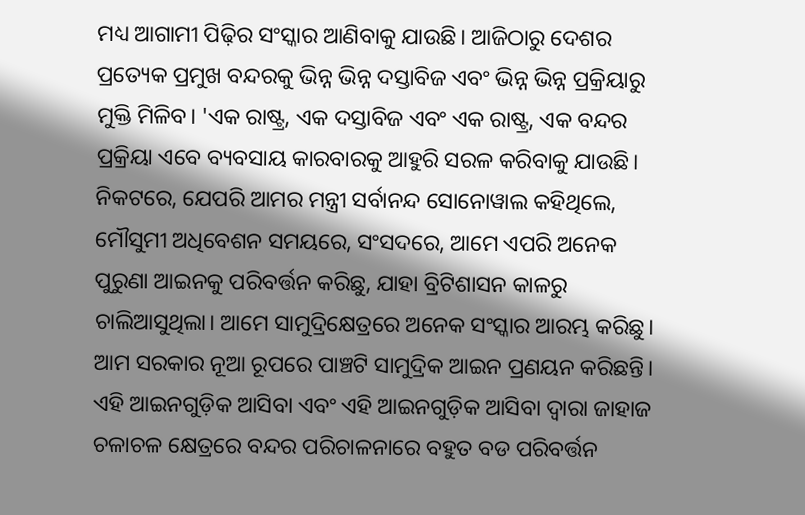ମଧ୍ୟ ଆଗାମୀ ପିଢ଼ିର ସଂସ୍କାର ଆଣିବାକୁ ଯାଉଛି। ଆଜିଠାରୁ ଦେଶର ପ୍ରତ୍ୟେକ ପ୍ରମୁଖ ବନ୍ଦରକୁ ଭିନ୍ନ ଭିନ୍ନ ଦସ୍ତାବିଜ ଏବଂ ଭିନ୍ନ ଭିନ୍ନ ପ୍ରକ୍ରିୟାରୁ ମୁକ୍ତି ମିଳିବ। 'ଏକ ରାଷ୍ଟ୍ର, ଏକ ଦସ୍ତାବିଜ ଏବଂ ଏକ ରାଷ୍ଟ୍ର, ଏକ ବନ୍ଦର ପ୍ରକ୍ରିୟା ଏବେ ବ୍ୟବସାୟ କାରବାରକୁ ଆହୁରି ସରଳ କରିବାକୁ ଯାଉଛି। ନିକଟରେ, ଯେପରି ଆମର ମନ୍ତ୍ରୀ ସର୍ବାନନ୍ଦ ସୋନୋୱାଲ କହିଥିଲେ, ମୌସୁମୀ ଅଧିବେଶନ ସମୟରେ, ସଂସଦରେ, ଆମେ ଏପରି ଅନେକ ପୁରୁଣା ଆଇନକୁ ପରିବର୍ତ୍ତନ କରିଛୁ, ଯାହା ବ୍ରିଟିଶାସନ କାଳରୁ ଚାଲିଆସୁଥିଲା। ଆମେ ସାମୁଦ୍ରିକ୍ଷେତ୍ରରେ ଅନେକ ସଂସ୍କାର ଆରମ୍ଭ କରିଛୁ। ଆମ ସରକାର ନୂଆ ରୂପରେ ପାଞ୍ଚଟି ସାମୁଦ୍ରିକ ଆଇନ ପ୍ରଣୟନ କରିଛନ୍ତି।  ଏହି ଆଇନଗୁଡ଼ିକ ଆସିବା ଏବଂ ଏହି ଆଇନଗୁଡ଼ିକ ଆସିବା ଦ୍ୱାରା ଜାହାଜ ଚଳାଚଳ କ୍ଷେତ୍ରରେ ବନ୍ଦର ପରିଚାଳନାରେ ବହୁତ ବଡ ପରିବର୍ତ୍ତନ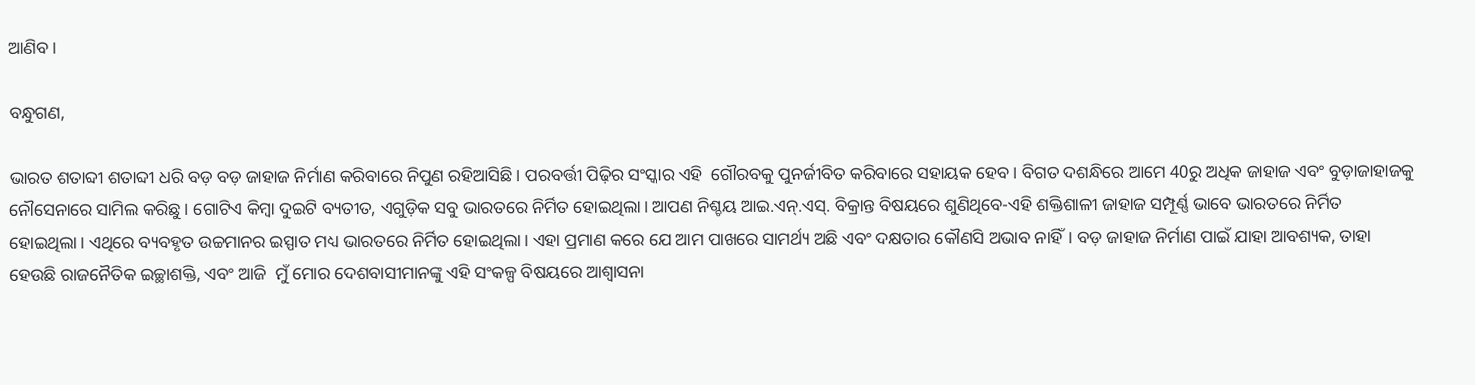ଆଣିବ।

ବନ୍ଧୁଗଣ,

ଭାରତ ଶତାବ୍ଦୀ ଶତାବ୍ଦୀ ଧରି ବଡ଼ ବଡ଼ ଜାହାଜ ନିର୍ମାଣ କରିବାରେ ନିପୁଣ ରହିଆସିଛି। ପରବର୍ତ୍ତୀ ପିଢ଼ିର ସଂସ୍କାର ଏହି  ଗୌରବକୁ ପୁନର୍ଜୀବିତ କରିବାରେ ସହାୟକ ହେବ। ବିଗତ ଦଶନ୍ଧିରେ ଆମେ 40ରୁ ଅଧିକ ଜାହାଜ ଏବଂ ବୁଡ଼ାଜାହାଜକୁ ନୌସେନାରେ ସାମିଲ କରିଛୁ। ଗୋଟିଏ କିମ୍ବା ଦୁଇଟି ବ୍ୟତୀତ, ଏଗୁଡ଼ିକ ସବୁ ଭାରତରେ ନିର୍ମିତ ହୋଇଥିଲା। ଆପଣ ନିଶ୍ଚୟ ଆଇ.ଏନ୍.ଏସ୍. ବିକ୍ରାନ୍ତ ବିଷୟରେ ଶୁଣିଥିବେ-ଏହି ଶକ୍ତିଶାଳୀ ଜାହାଜ ସମ୍ପୂର୍ଣ୍ଣ ଭାବେ ଭାରତରେ ନିର୍ମିତ ହୋଇଥିଲା। ଏଥିରେ ବ୍ୟବହୃତ ଉଚ୍ଚମାନର ଇସ୍ପାତ ମଧ୍ୟ ଭାରତରେ ନିର୍ମିତ ହୋଇଥିଲା। ଏହା ପ୍ରମାଣ କରେ ଯେ ଆମ ପାଖରେ ସାମର୍ଥ୍ୟ ଅଛି ଏବଂ ଦକ୍ଷତାର କୌଣସି ଅଭାବ ନାହିଁ। ବଡ଼ ଜାହାଜ ନିର୍ମାଣ ପାଇଁ ଯାହା ଆବଶ୍ୟକ, ତାହା ହେଉଛି ରାଜନୈତିକ ଇଚ୍ଛାଶକ୍ତି, ଏବଂ ଆଜି  ମୁଁ ମୋର ଦେଶବାସୀମାନଙ୍କୁ ଏହି ସଂକଳ୍ପ ବିଷୟରେ ଆଶ୍ୱାସନା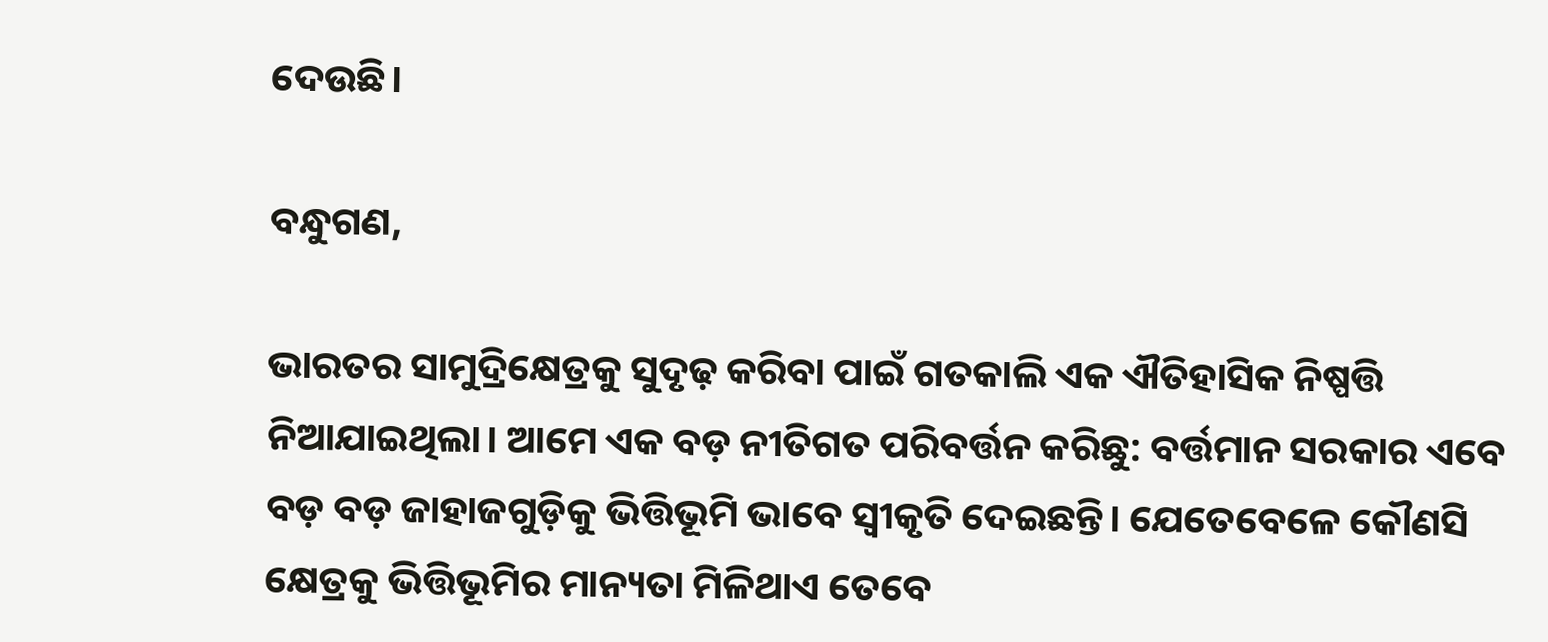ଦେଉଛି।

ବନ୍ଧୁଗଣ,

ଭାରତର ସାମୁଦ୍ରିକ୍ଷେତ୍ରକୁ ସୁଦୃଢ଼ କରିବା ପାଇଁ ଗତକାଲି ଏକ ଐତିହାସିକ ନିଷ୍ପତ୍ତି ନିଆଯାଇଥିଲା। ଆମେ ଏକ ବଡ଼ ନୀତିଗତ ପରିବର୍ତ୍ତନ କରିଛୁ: ବର୍ତ୍ତମାନ ସରକାର ଏବେ ବଡ଼ ବଡ଼ ଜାହାଜଗୁଡ଼ିକୁ ଭିତ୍ତିଭୂମି ଭାବେ ସ୍ୱୀକୃତି ଦେଇଛନ୍ତି। ଯେତେବେଳେ କୌଣସି କ୍ଷେତ୍ରକୁ ଭିତ୍ତିଭୂମିର ମାନ୍ୟତା ମିଳିଥାଏ ତେବେ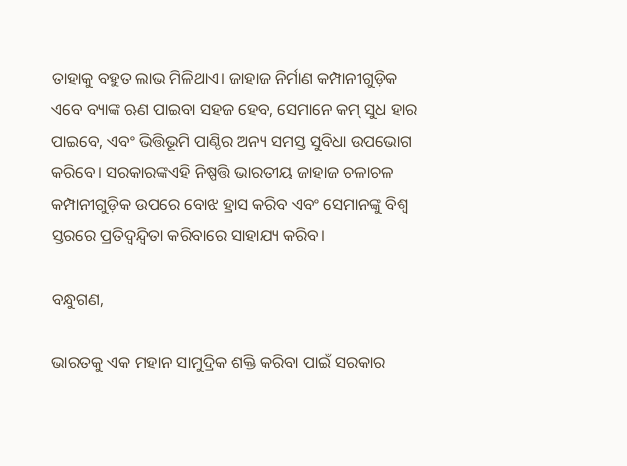ତାହାକୁ ବହୁତ ଲାଭ ମିଳିଥାଏ। ଜାହାଜ ନିର୍ମାଣ କମ୍ପାନୀଗୁଡ଼ିକ ଏବେ ବ୍ୟାଙ୍କ ଋଣ ପାଇବା ସହଜ ହେବ, ସେମାନେ କମ୍ ସୁଧ ହାର ପାଇବେ, ଏବଂ ଭିତ୍ତିଭୂମି ପାଣ୍ଠିର ଅନ୍ୟ ସମସ୍ତ ସୁବିଧା ଉପଭୋଗ କରିବେ। ସରକାରଙ୍କଏହି ନିଷ୍ପତ୍ତି ଭାରତୀୟ ଜାହାଜ ଚଳାଚଳ କମ୍ପାନୀଗୁଡ଼ିକ ଉପରେ ବୋଝ ହ୍ରାସ କରିବ ଏବଂ ସେମାନଙ୍କୁ ବିଶ୍ୱ ସ୍ତରରେ ପ୍ରତିଦ୍ୱନ୍ଦ୍ୱିତା କରିବାରେ ସାହାଯ୍ୟ କରିବ।

ବନ୍ଧୁଗଣ,

ଭାରତକୁ ଏକ ମହାନ ସାମୁଦ୍ରିକ ଶକ୍ତି କରିବା ପାଇଁ ସରକାର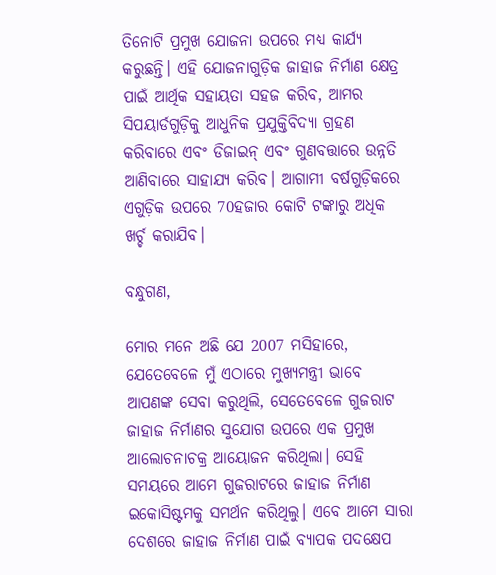ତିନୋଟି ପ୍ରମୁଖ ଯୋଜନା ଉପରେ ମଧ୍ୟ କାର୍ଯ୍ୟ କରୁଛନ୍ତି। ଏହି ଯୋଜନାଗୁଡ଼ିକ ଜାହାଜ ନିର୍ମାଣ କ୍ଷେତ୍ର ପାଇଁ ଆର୍ଥିକ ସହାୟତା ସହଜ କରିବ, ଆମର ସିପୟାର୍ଡଗୁଡ଼ିକୁ ଆଧୁନିକ ପ୍ରଯୁକ୍ତିବିଦ୍ୟା ଗ୍ରହଣ କରିବାରେ ଏବଂ ଡିଜାଇନ୍ ଏବଂ ଗୁଣବତ୍ତାରେ ଉନ୍ନତି ଆଣିବାରେ ସାହାଯ୍ୟ କରିବ। ଆଗାମୀ ବର୍ଷଗୁଡ଼ିକରେ ଏଗୁଡ଼ିକ ଉପରେ 70ହଜାର କୋଟି ଟଙ୍କାରୁ ଅଧିକ ଖର୍ଚ୍ଚ କରାଯିବ।

ବନ୍ଧୁଗଣ,

ମୋର ମନେ ଅଛି ଯେ 2007 ମସିହାରେ, ଯେତେବେଳେ ମୁଁ ଏଠାରେ ମୁଖ୍ୟମନ୍ତ୍ରୀ ଭାବେ ଆପଣଙ୍କ ସେବା କରୁଥିଲି, ସେତେବେଳେ ଗୁଜରାଟ ଜାହାଜ ନିର୍ମାଣର ସୁଯୋଗ ଉପରେ ଏକ ପ୍ରମୁଖ ଆଲୋଚନାଚକ୍ର ଆୟୋଜନ କରିଥିଲା। ସେହି ସମୟରେ ଆମେ ଗୁଜରାଟରେ ଜାହାଜ ନିର୍ମାଣ ଇକୋସିଷ୍ଟମକୁ ସମର୍ଥନ କରିଥିଲୁ। ଏବେ ଆମେ ସାରା ଦେଶରେ ଜାହାଜ ନିର୍ମାଣ ପାଇଁ ବ୍ୟାପକ ପଦକ୍ଷେପ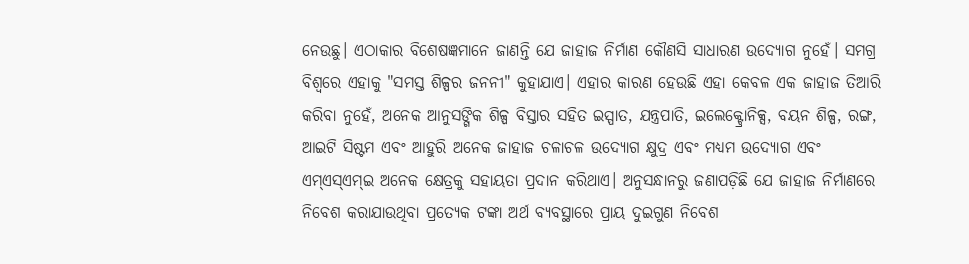ନେଉଛୁ। ଏଠାକାର ବିଶେଷଜ୍ଞମାନେ ଜାଣନ୍ତି ଯେ ଜାହାଜ ନିର୍ମାଣ କୌଣସି ସାଧାରଣ ଉଦ୍ୟୋଗ ନୁହେଁ। ସମଗ୍ର ବିଶ୍ୱରେ ଏହାକୁ "ସମସ୍ତ ଶିଳ୍ପର ଜନନୀ" କୁହାଯାଏ। ଏହାର କାରଣ ହେଉଛି ଏହା କେବଳ ଏକ ଜାହାଜ ତିଆରି କରିବା ନୁହେଁ, ଅନେକ ଆନୁସଙ୍ଗିକ ଶିଳ୍ପ ବିସ୍ତାର ସହିତ ଇସ୍ପାତ, ଯନ୍ତ୍ରପାତି, ଇଲେକ୍ଟ୍ରୋନିକ୍ସ, ବୟନ ଶିଳ୍ପ, ରଙ୍ଗ, ଆଇଟି ସିଷ୍ଟମ ଏବଂ ଆହୁରି ଅନେକ ଜାହାଜ ଚଳାଚଳ ଉଦ୍ୟୋଗ କ୍ଷୁଦ୍ର ଏବଂ ମଧ୍ୟମ ଉଦ୍ୟୋଗ ଏବଂ ଏମ୍ଏସ୍ଏମ୍ଇ ଅନେକ କ୍ଷେତ୍ରକୁ ସହାୟତା ପ୍ରଦାନ କରିଥାଏ। ଅନୁସନ୍ଧାନରୁ ଜଣାପଡ଼ିଛି ଯେ ଜାହାଜ ନିର୍ମାଣରେ ନିବେଶ କରାଯାଉଥିବା ପ୍ରତ୍ୟେକ ଟଙ୍କା ଅର୍ଥ ବ୍ୟବସ୍ଥାରେ ପ୍ରାୟ ଦୁଇଗୁଣ ନିବେଶ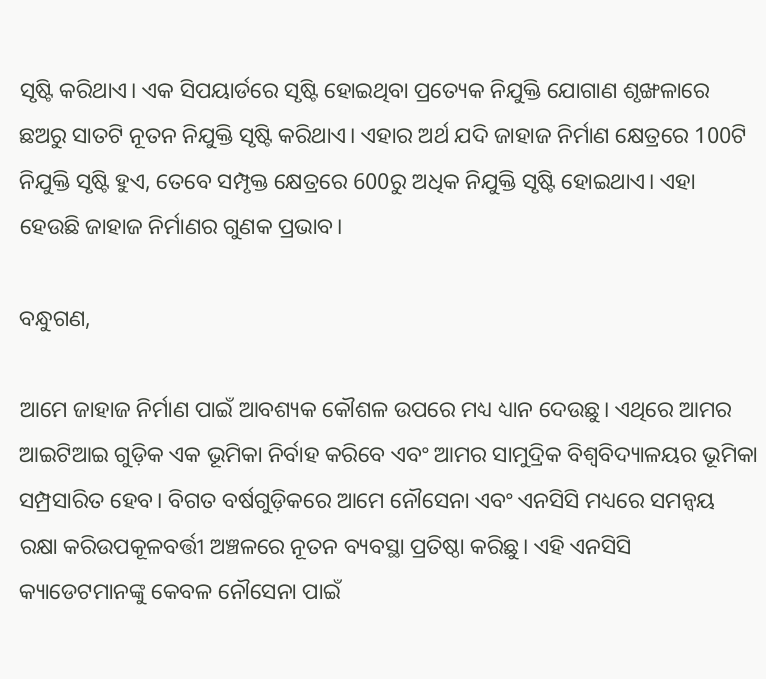ସୃଷ୍ଟି କରିଥାଏ। ଏକ ସିପୟାର୍ଡରେ ସୃଷ୍ଟି ହୋଇଥିବା ପ୍ରତ୍ୟେକ ନିଯୁକ୍ତି ଯୋଗାଣ ଶୃଙ୍ଖଳାରେ ଛଅରୁ ସାତଟି ନୂତନ ନିଯୁକ୍ତି ସୃଷ୍ଟି କରିଥାଏ। ଏହାର ଅର୍ଥ ଯଦି ଜାହାଜ ନିର୍ମାଣ କ୍ଷେତ୍ରରେ 100ଟି ନିଯୁକ୍ତି ସୃଷ୍ଟି ହୁଏ, ତେବେ ସମ୍ପୃକ୍ତ କ୍ଷେତ୍ରରେ 600ରୁ ଅଧିକ ନିଯୁକ୍ତି ସୃଷ୍ଟି ହୋଇଥାଏ। ଏହା ହେଉଛି ଜାହାଜ ନିର୍ମାଣର ଗୁଣକ ପ୍ରଭାବ।

ବନ୍ଧୁଗଣ,

ଆମେ ଜାହାଜ ନିର୍ମାଣ ପାଇଁ ଆବଶ୍ୟକ କୌଶଳ ଉପରେ ମଧ୍ୟ ଧ୍ୟାନ ଦେଉଛୁ। ଏଥିରେ ଆମର ଆଇଟିଆଇ ଗୁଡ଼ିକ ଏକ ଭୂମିକା ନିର୍ବାହ କରିବେ ଏବଂ ଆମର ସାମୁଦ୍ରିକ ବିଶ୍ୱବିଦ୍ୟାଳୟର ଭୂମିକା ସମ୍ପ୍ରସାରିତ ହେବ। ବିଗତ ବର୍ଷଗୁଡ଼ିକରେ ଆମେ ନୌସେନା ଏବଂ ଏନସିସି ମଧ୍ୟରେ ସମନ୍ୱୟ ରକ୍ଷା କରିଉପକୂଳବର୍ତ୍ତୀ ଅଞ୍ଚଳରେ ନୂତନ ବ୍ୟବସ୍ଥା ପ୍ରତିଷ୍ଠା କରିଛୁ। ଏହି ଏନସିସି କ୍ୟାଡେଟମାନଙ୍କୁ କେବଳ ନୌସେନା ପାଇଁ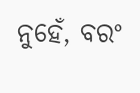ନୁହେଁ, ବରଂ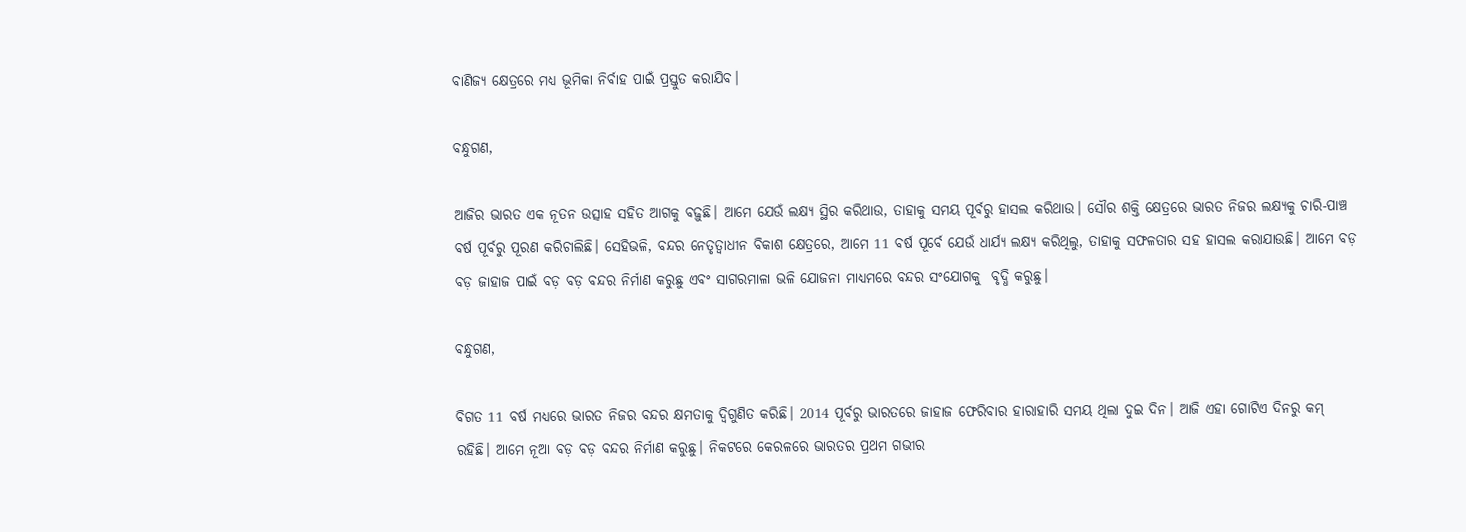ବାଣିଜ୍ୟ କ୍ଷେତ୍ରରେ ମଧ୍ୟ ଭୂମିକା ନିର୍ବାହ ପାଇଁ ପ୍ରସ୍ତୁତ କରାଯିବ।

ବନ୍ଧୁଗଣ,

ଆଜିର ଭାରତ ଏକ ନୂତନ ଉତ୍ସାହ ସହିତ ଆଗକୁ ବଢ଼ୁଛି। ଆମେ ଯେଉଁ ଲକ୍ଷ୍ୟ ସ୍ଥିର କରିଥାଉ, ତାହାକୁ ସମୟ ପୂର୍ବରୁ ହାସଲ କରିଥାଉ। ସୌର ଶକ୍ତି କ୍ଷେତ୍ରରେ ଭାରତ ନିଜର ଲକ୍ଷ୍ୟକୁ ଚାରି-ପାଞ୍ଚ ବର୍ଷ ପୂର୍ବରୁ ପୂରଣ କରିଚାଲିଛି। ସେହିଭଳି, ବନ୍ଦର ନେତୃତ୍ୱାଧୀନ ବିକାଶ କ୍ଷେତ୍ରରେ, ଆମେ 11 ବର୍ଷ ପୂର୍ବେ ଯେଉଁ ଧାର୍ଯ୍ୟ ଲକ୍ଷ୍ୟ କରିଥିଲୁ, ତାହାକୁ ସଫଳତାର ସହ ହାସଲ କରାଯାଉଛି। ଆମେ ବଡ଼ ବଡ଼ ଜାହାଜ ପାଇଁ ବଡ଼ ବଡ଼ ବନ୍ଦର ନିର୍ମାଣ କରୁଛୁ ଏବଂ ସାଗରମାଳା ଭଳି ଯୋଜନା ମାଧ୍ୟମରେ ବନ୍ଦର ସଂଯୋଗକୁ  ବୃଦ୍ଧି କରୁଛୁ।

ବନ୍ଧୁଗଣ,

ବିଗତ 11 ବର୍ଷ ମଧ୍ୟରେ ଭାରତ ନିଜର ବନ୍ଦର କ୍ଷମତାକୁ ଦ୍ୱିଗୁଣିତ କରିଛି। 2014 ପୂର୍ବରୁ ଭାରତରେ ଜାହାଜ ଫେରିବାର ହାରାହାରି ସମୟ ଥିଲା ଦୁଇ ଦିନ। ଆଜି ଏହା ଗୋଟିଏ ଦିନରୁ କମ୍ ରହିଛି। ଆମେ ନୂଆ ବଡ଼ ବଡ଼ ବନ୍ଦର ନିର୍ମାଣ କରୁଛୁ। ନିକଟରେ କେରଳରେ ଭାରତର ପ୍ରଥମ ଗଭୀର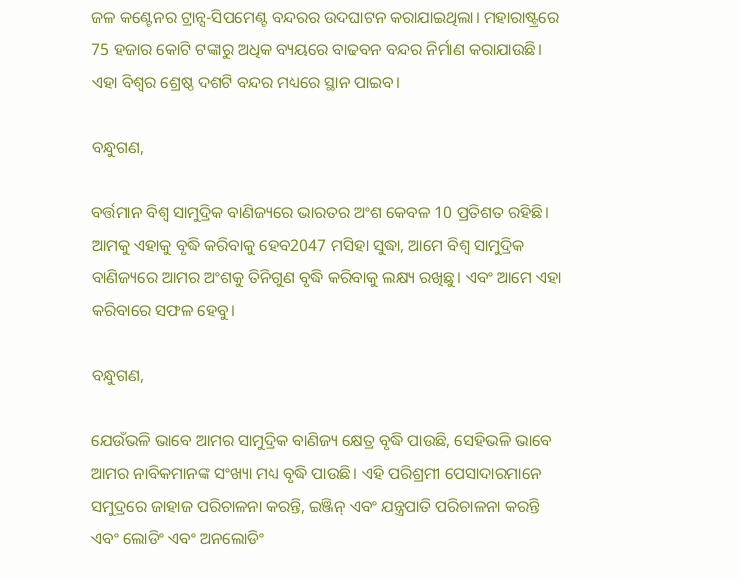ଜଳ କଣ୍ଟେନର ଟ୍ରାନ୍ସ-ସିପମେଣ୍ଟ ବନ୍ଦରର ଉଦଘାଟନ କରାଯାଇଥିଲା। ମହାରାଷ୍ଟ୍ରରେ 75 ହଜାର କୋଟି ଟଙ୍କାରୁ ଅଧିକ ବ୍ୟୟରେ ବାଢବନ ବନ୍ଦର ନିର୍ମାଣ କରାଯାଉଛି। ଏହା ବିଶ୍ୱର ଶ୍ରେଷ୍ଠ ଦଶଟି ବନ୍ଦର ମଧ୍ୟରେ ସ୍ଥାନ ପାଇବ।

ବନ୍ଧୁଗଣ,

ବର୍ତ୍ତମାନ ବିଶ୍ୱ ସାମୁଦ୍ରିକ ବାଣିଜ୍ୟରେ ଭାରତର ଅଂଶ କେବଳ 10 ପ୍ରତିଶତ ରହିଛି। ଆମକୁ ଏହାକୁ ବୃଦ୍ଧି କରିବାକୁ ହେବ2047 ମସିହା ସୁଦ୍ଧା, ଆମେ ବିଶ୍ୱ ସାମୁଦ୍ରିକ ବାଣିଜ୍ୟରେ ଆମର ଅଂଶକୁ ତିନିଗୁଣ ବୃଦ୍ଧି କରିବାକୁ ଲକ୍ଷ୍ୟ ରଖିଛୁ। ଏବଂ ଆମେ ଏହା କରିବାରେ ସଫଳ ହେବୁ।

ବନ୍ଧୁଗଣ,

ଯେଉଁଭଳି ଭାବେ ଆମର ସାମୁଦ୍ରିକ ବାଣିଜ୍ୟ କ୍ଷେତ୍ର ବୃଦ୍ଧି ପାଉଛି, ସେହିଭଳି ଭାବେ ଆମର ନାବିକମାନଙ୍କ ସଂଖ୍ୟା ମଧ୍ୟ ବୃଦ୍ଧି ପାଉଛି। ଏହି ପରିଶ୍ରମୀ ପେସାଦାରମାନେ ସମୁଦ୍ରରେ ଜାହାଜ ପରିଚାଳନା କରନ୍ତି, ଇଞ୍ଜିନ୍ ଏବଂ ଯନ୍ତ୍ରପାତି ପରିଚାଳନା କରନ୍ତି ଏବଂ ଲୋଡିଂ ଏବଂ ଅନଲୋଡିଂ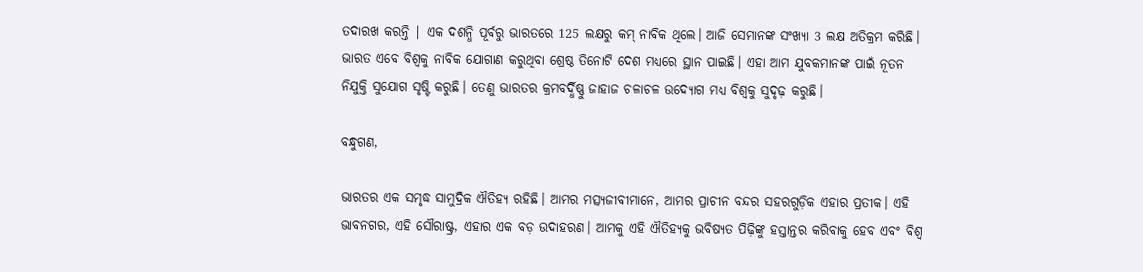ତଦାରଖ କରନ୍ତି | ଏକ ଦଶନ୍ଧି ପୂର୍ବରୁ ଭାରତରେ 125 ଲକ୍ଷରୁ କମ୍ ନାବିକ ଥିଲେ। ଆଜି ସେମାନଙ୍କ ସଂଖ୍ୟା 3 ଲକ୍ଷ ଅତିକ୍ରମ କରିଛି। ଭାରତ ଏବେ ବିଶ୍ୱକୁ ନାବିକ ଯୋଗାଣ କରୁଥିବା ଶ୍ରେଷ୍ଠ ତିନୋଟି ଦେଶ ମଧ୍ୟରେ ସ୍ଥାନ ପାଇଛି। ଏହା ଆମ ଯୁବକମାନଙ୍କ ପାଇଁ ନୂତନ ନିଯୁକ୍ତି ସୁଯୋଗ ସୃଷ୍ଟି କରୁଛି। ତେଣୁ ଭାରତର କ୍ରମବର୍ଦ୍ଧିଷ୍ଣୁ ଜାହାଜ ଚଳାଚଳ ଉଦ୍ୟୋଗ ମଧ୍ୟ ବିଶ୍ୱକୁ ସୁଦୃଢ଼ କରୁଛି।

ବନ୍ଧୁଗଣ,

ଭାରତର ଏକ ସମୃଦ୍ଧ ସାମୁଦ୍ରିକ ଐତିହ୍ୟ ରହିଛି। ଆମର ମତ୍ସ୍ୟଜୀବୀମାନେ, ଆମର ପ୍ରାଚୀନ ବନ୍ଦର ସହରଗୁଡ଼ିକ ଏହାର ପ୍ରତୀକ। ଏହି ଭାବନଗର, ଏହି ସୌରାଷ୍ଟ୍ର, ଏହାର ଏକ ବଡ଼ ଉଦାହରଣ। ଆମକୁ ଏହି ଐତିହ୍ୟକୁ ଭବିଷ୍ୟତ ପିଢ଼ିଙ୍କୁ ହସ୍ତାନ୍ତର କରିବାକୁ ହେବ ଏବଂ ବିଶ୍ୱ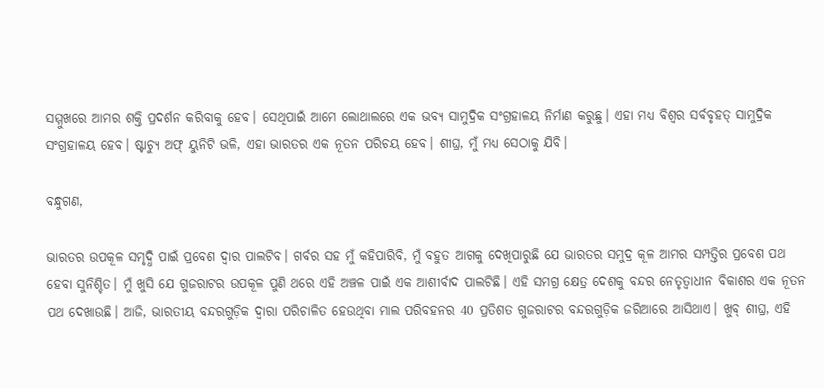ସମ୍ମୁଖରେ ଆମର ଶକ୍ତି ପ୍ରଦର୍ଶନ କରିବାକୁ ହେବ। ସେଥିପାଇଁ ଆମେ ଲୋଥାଲରେ ଏକ ଭବ୍ୟ ସାମୁଦ୍ରିକ ସଂଗ୍ରହାଳୟ ନିର୍ମାଣ କରୁଛୁ। ଏହା ମଧ୍ୟ ବିଶ୍ୱର ସର୍ବବୃହତ୍ ସାମୁଦ୍ରିକ ସଂଗ୍ରହାଳୟ ହେବ। ଷ୍ଟାଚ୍ୟୁ ଅଫ୍ ୟୁନିଟି ଭଳି, ଏହା ଭାରତର ଏକ ନୂତନ ପରିଚୟ ହେବ। ଶୀଘ୍ର, ମୁଁ ମଧ୍ୟ ସେଠାକୁ ଯିବି।

ବନ୍ଧୁଗଣ,

ଭାରତର ଉପକୂଳ ସମୃଦ୍ଧି ପାଇଁ ପ୍ରବେଶ ଦ୍ୱାର ପାଲଟିବ। ଗର୍ବର ସହ ମୁଁ କହିପାରିବି, ମୁଁ ବହୁତ ଆଗକୁ ଦେଖିପାରୁଛି ଯେ ଭାରତର ସମୁଦ୍ର କୂଳ ଆମର ସମ୍ପତ୍ତିର ପ୍ରବେଶ ପଥ ହେବା ସୁନିଶ୍ଚିତ। ମୁଁ ଖୁସି ଯେ ଗୁଜରାଟର ଉପକୂଳ ପୁଣି ଥରେ ଏହି ଅଞ୍ଚଳ ପାଇଁ ଏକ ଆଶୀର୍ବାଦ ପାଲଟିଛି। ଏହି ସମଗ୍ର କ୍ଷେତ୍ର ଦେଶକୁ ବନ୍ଦର ନେତୃତ୍ୱାଧୀନ ବିକାଶର ଏକ ନୂତନ ପଥ ଦେଖାଉଛି। ଆଜି, ଭାରତୀୟ ବନ୍ଦରଗୁଡ଼ିକ ଦ୍ୱାରା ପରିଚାଳିତ ହେଉଥିବା ମାଲ ପରିବହନର 40 ପ୍ରତିଶତ ଗୁଜରାଟର ବନ୍ଦରଗୁଡ଼ିକ ଜରିଆରେ ଆସିଥାଏ। ଖୁବ୍ ଶୀଘ୍ର, ଏହି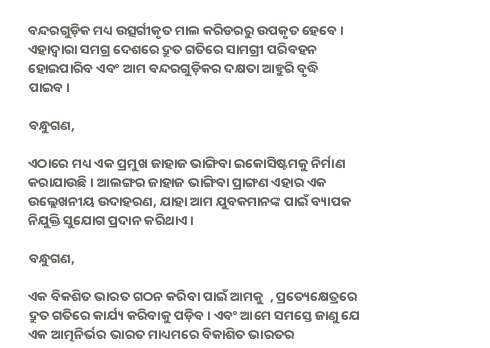ବନ୍ଦରଗୁଡ଼ିକ ମଧ୍ୟ ଉତ୍ସର୍ଗୀକୃତ ମାଲ କରିଡରରୁ ଉପକୃତ ହେବେ। ଏହାଦ୍ୱାରା ସମଗ୍ର ଦେଶରେ ଦ୍ରୁତ ଗତିରେ ସାମଗ୍ରୀ ପରିବହନ ହୋଇପାରିବ ଏବଂ ଆମ ବନ୍ଦରଗୁଡ଼ିକର ଦକ୍ଷତା ଆହୁରି ବୃଦ୍ଧି ପାଇବ।

ବନ୍ଧୁଗଣ,

ଏଠାରେ ମଧ୍ୟ ଏକ ପ୍ରମୁଖ ଜାହାଜ ଭାଙ୍ଗିବା ଇକୋସିଷ୍ଟମକୁ ନିର୍ମାଣ କରାଯାଉଛି। ଆଲଙ୍ଗର ଜାହାଜ ଭାଙ୍ଗିବା ପ୍ରାଙ୍ଗଣ ଏହାର ଏକ ଉଲ୍ଲେଖନୀୟ ଉଦାହରଣ, ଯାହା ଆମ ଯୁବକମାନଙ୍କ ପାଇଁ ବ୍ୟାପକ ନିଯୁକ୍ତି ସୁଯୋଗ ପ୍ରଦାନ କରିଥାଏ।

ବନ୍ଧୁଗଣ,

ଏକ ବିକଶିତ ଭାରତ ଗଠନ କରିବା ପାଇଁ ଆମକୁ  , ପ୍ରତ୍ୟେକ୍ଷେତ୍ରରେ ଦ୍ରୁତ ଗତିରେ କାର୍ଯ୍ୟ କରିବାକୁ ପଡ଼ିବ। ଏବଂ ଆମେ ସମସ୍ତେ ଜାଣୁ ଯେ ଏକ ଆତ୍ମନିର୍ଭର ଭାରତ ମାଧ୍ୟମରେ ବିକାଶିତ ଭାରତର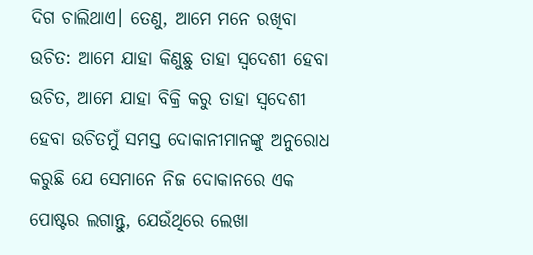ଦିଗ ଚାଲିଥାଏ। ତେଣୁ, ଆମେ ମନେ ରଖିବା ଉଚିତ: ଆମେ ଯାହା କିଣୁଛୁ ତାହା ସ୍ୱଦେଶୀ ହେବା ଉଚିତ, ଆମେ ଯାହା ବିକ୍ରି କରୁ ତାହା ସ୍ୱଦେଶୀ ହେବା ଉଚିତମୁଁ ସମସ୍ତ ଦୋକାନୀମାନଙ୍କୁ ଅନୁରୋଧ କରୁଛି ଯେ ସେମାନେ ନିଜ ଦୋକାନରେ ଏକ ପୋଷ୍ଟର ଲଗାନ୍ତୁ, ଯେଉଁଥିରେ ଲେଖା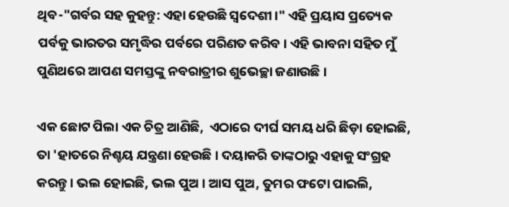ଥିବ-"ଗର୍ବର ସହ କୁହନ୍ତୁ: ଏହା ହେଉଛି ସ୍ୱଦେଶୀ।" ଏହି ପ୍ରୟାସ ପ୍ରତ୍ୟେକ ପର୍ବକୁ ଭାରତର ସମୃଦ୍ଧିର ପର୍ବରେ ପରିଣତ କରିବ। ଏହି ଭାବନା ସହିତ ମୁଁ ପୁଣିଥରେ ଆପଣ ସମସ୍ତଙ୍କୁ ନବରାତ୍ରୀର ଶୁଭେଚ୍ଛା ଜଣାଉଛି।

ଏକ ଛୋଟ ପିଲା ଏକ ଚିତ୍ର ଆଣିଛି,  ଏଠାରେ ଦୀର୍ଘ ସମୟ ଧରି ଛିଡ଼ା ହୋଇଛି,  ତା 'ହାତରେ ନିଶ୍ଚୟ ଯନ୍ତ୍ରଣା ହେଉଛି। ଦୟାକରି ତାଙ୍କଠାରୁ ଏହାକୁ ସଂଗ୍ରହ କରନ୍ତୁ। ଭଲ ହୋଇଛି, ଭଲ ପୁଅ। ଆସ ପୁଅ, ତୁମର ଫଟୋ ପାଇଲି,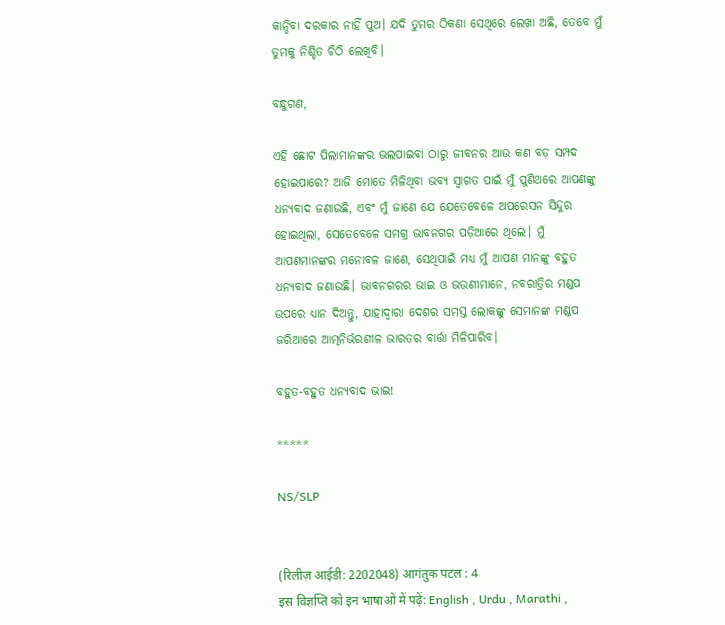କାନ୍ଦିବା ଦରକାର ନାହିଁ ପୁଅ। ଯଦି ତୁମର ଠିକଣା ସେଥିରେ ଲେଖା ଅଛି, ତେବେ ମୁଁ ତୁମକୁ ନିଶ୍ଚିତ ଚିଠି ଲେଖିବି।

ବନ୍ଧୁଗଣ,

ଏହି ଛୋଟ ପିଲାମାନଙ୍କର ଭଲପାଇବା ଠାରୁ ଜୀବନର ଆଉ କଣ ବଡ଼ ସମ୍ପଦ ହୋଇପାରେ? ଆଜି ମୋତେ ମିଳିଥିବା ଭବ୍ୟ ସ୍ୱାଗତ ପାଇଁ ମୁଁ ପୁଣିଥରେ ଆପଣଙ୍କୁ ଧନ୍ୟବାଦ ଜଣାଉଛି, ଏବଂ ମୁଁ ଜାଣେ ଯେ ଯେତେବେଳେ ଅପରେସନ ସିନ୍ଦୁର ହୋଇଥିଲା, ସେତେବେଳେ ସମଗ୍ର ଭାବନଗର ପଡ଼ିଆରେ ଥିଲେ। ମୁଁ ଆପଣମାନଙ୍କର ମନୋବଳ ଜାଣେ, ସେଥିପାଇଁ ମଧ୍ୟ ମୁଁ ଆପଣ ମାନଙ୍କୁ ବହୁତ ଧନ୍ୟବାଦ ଜଣାଉଛି। ଭାବନଗରର ଭାଇ ଓ ଭଉଣୀମାନେ, ନବରାତ୍ରିର ମଣ୍ଡପ ଉପରେ ଧ୍ୟାନ ଦିଅନ୍ତୁ, ଯାହାଦ୍ୱାରା ଦେଶର ସମସ୍ତ ଲୋକଙ୍କୁ ସେମାନଙ୍କ ମଣ୍ଡପ ଜରିଆରେ ଆତ୍ମନିର୍ଭରଶୀଳ ଭାରତର ବାର୍ତ୍ତା ମିଳିପାରିବ।

ବହୁତ-ବହୁତ ଧନ୍ୟବାଦ ଭାଇ!

*****

NS/SLP


(रिलीज़ आईडी: 2202048) आगंतुक पटल : 4
इस विज्ञप्ति को इन भाषाओं में पढ़ें: English , Urdu , Marathi ,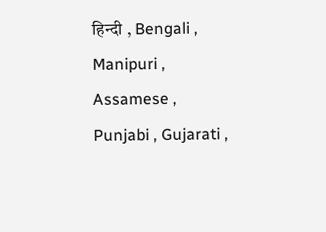हिन्दी , Bengali , Manipuri , Assamese , Punjabi , Gujarati ,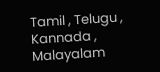Tamil , Telugu , Kannada , Malayalam